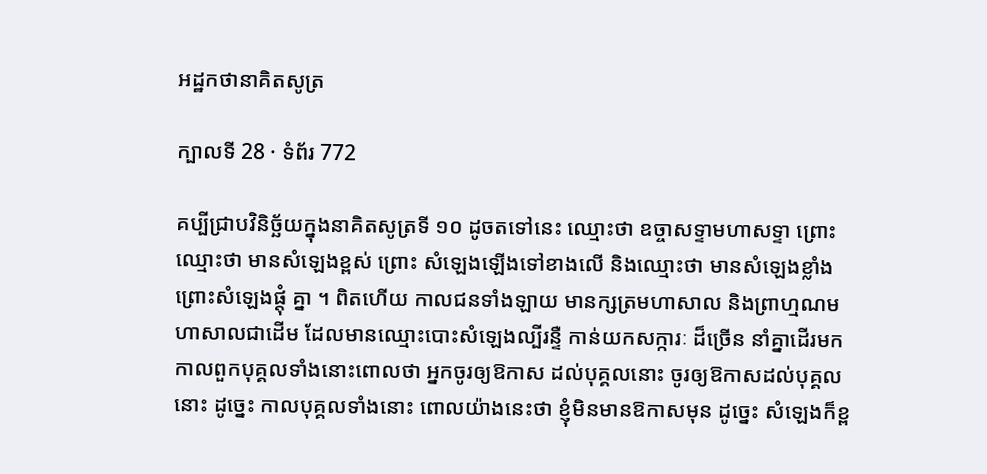អដ្ឋកថានាគិតសូត្រ

ក្បាលទី 28 · ទំព័រ 772

គប្បីជ្រាបវិនិច្ឆ័យក្នុងនាគិតសូត្រទី ១០ ដូចតទៅនេះ ឈ្មោះថា ឧច្ចាសទ្ទាមហាសទ្ទា ព្រោះឈ្មោះថា មានសំឡេងខ្ពស់ ព្រោះ សំឡេងឡើងទៅខាងលើ និងឈ្មោះថា មានសំឡេងខ្លាំង ព្រោះសំឡេងផ្តុំ គ្នា ។ ពិតហើយ កាលជនទាំងឡាយ មានក្សត្រមហាសាល និងព្រាហ្មណមហាសាលជាដើម ដែលមានឈ្មោះបោះសំឡេងល្បីរន្ទឺ កាន់យកសក្ការៈ ដ៏ច្រើន នាំគ្នាដើរមក កាលពួកបុគ្គលទាំងនោះពោលថា អ្នកចូរឲ្យឱកាស ដល់បុគ្គលនោះ ចូរឲ្យឱកាសដល់បុគ្គលនោះ ដូច្នេះ កាលបុគ្គលទាំងនោះ ពោលយ៉ាងនេះថា ខ្ញុំមិនមានឱកាសមុន ដូច្នេះ សំឡេងក៏ខ្ព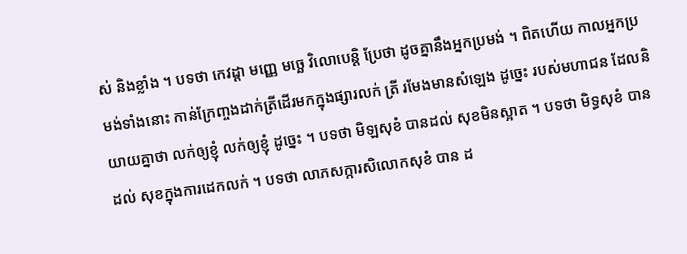ស់ និងខ្លាំង ។ បទថា កេវដ្តា មញ្ញេ មច្ឆេ វិលោបេន្តិ ប្រែថា ដូចគ្នានឹងអ្នកប្រមង់ ។ ពិតហើយ កាលអ្នកប្រមង់ទាំងនោះ កាន់ក្រែញ្ចងដាក់ត្រីដើរមកក្នុងផ្សារលក់ ត្រី រមែងមានសំឡេង ដូច្នេះ របស់មហាជន ដែលនិយាយគ្នាថា លក់ឲ្យខ្ញុំ លក់ឲ្យខ្ញុំ ដូច្នេះ ។ បទថា មិឡសុខំ បានដល់ សុខមិនស្អាត ។ បទថា មិទ្ធសុខំ បានដល់ សុខក្នុងការដេកលក់ ។ បទថា លាភសក្ការសិលោកសុខំ បាន ដ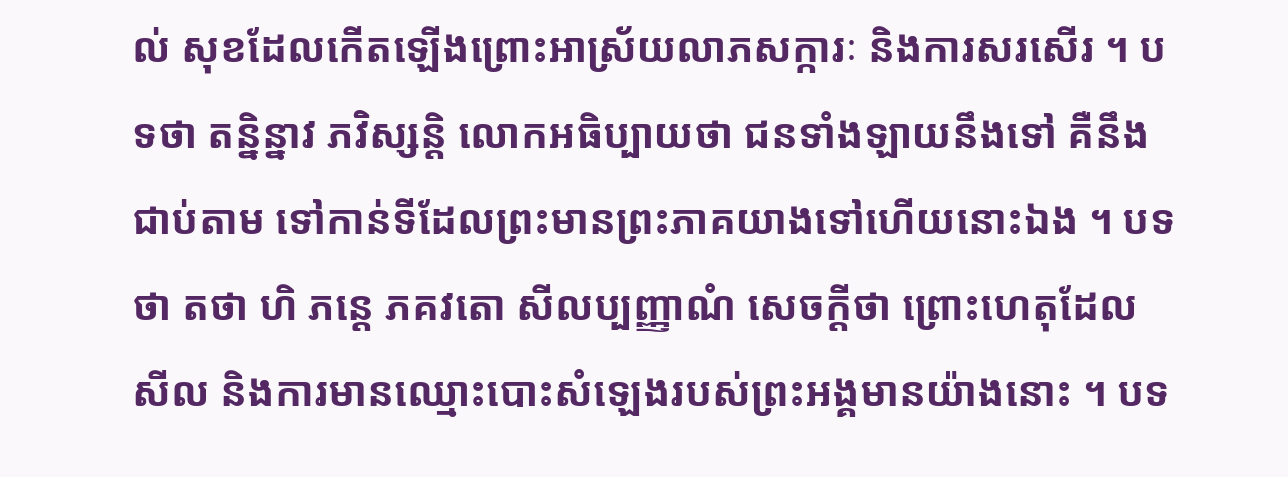ល់ សុខដែលកើតឡើងព្រោះអាស្រ័យលាភសក្ការៈ និងការសរសើរ ។ បទថា តន្និន្នាវ ភវិស្សន្តិ លោកអធិប្បាយថា ជនទាំងឡាយនឹងទៅ គឺនឹង ជាប់តាម ទៅកាន់ទីដែលព្រះមានព្រះភាគយាងទៅហើយនោះឯង ។ បទថា តថា ហិ ភន្តេ ភគវតោ សីលប្បញ្ញាណំ សេចក្តីថា ព្រោះហេតុដែល សីល និងការមានឈ្មោះបោះសំឡេងរបស់ព្រះអង្គមានយ៉ាងនោះ ។ បទ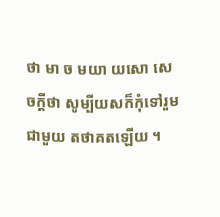ថា មា ច មយា យសោ សេចក្តីថា សូម្បីយសក៏កុំទៅរួមជាមួយ តថាគតឡើយ ។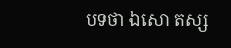បទថា ឯសោ តស្ស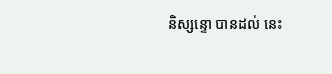និស្សន្ទោ បានដល់ នេះ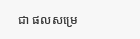ជា ផលសម្រេ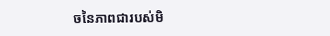ចនៃភាពជារបស់មិ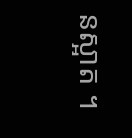នស្អាត ។